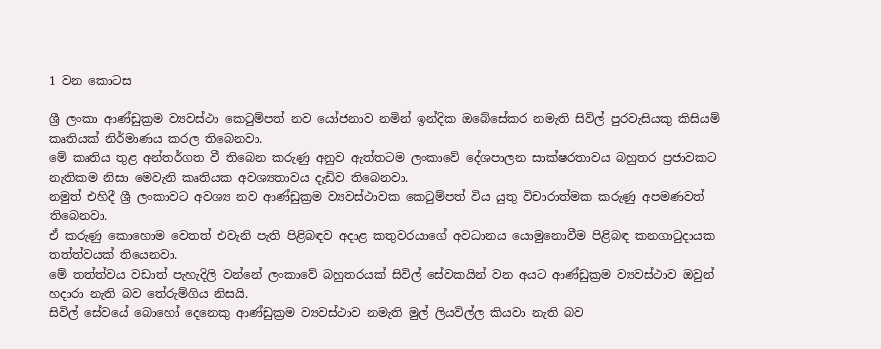1 වන කොටස

ශ්‍රී ලංකා ආණ්ඩුක්‍රම ව්‍යවස්ථා කෙටුම්පත් නව යෝජනාව නමින් ඉන්දික ඔබේසේකර නමැති සිවිල් පුරවැසියකු කිසියම් කෘතියක් නිර්මාණය කරල තිබෙනවා.
මේ කෘතිය තුළ අන්තර්ගත වී තිබෙන කරුණු අනුව ඇත්තටම ලංකාවේ දේශපාලන සාක්ෂරතාවය බහුතර ප්‍රජාවකට නැතිකම නිසා මෙවැනි කෘතියක අවශ්‍යතාවය දැඩිව තිබෙනවා.
නමුත් එහිදී ශ්‍රී ලංකාවට අවශ්‍ය නව ආණ්ඩුක්‍රම ව්‍යවස්ථාවක කෙටුම්පත් විය යුතු විචාරාත්මක කරුණු අපමණවත් තිබෙනවා.
ඒ කරුණු කොහොම වෙතත් එවැනි පැති පිළිබඳව අදාළ කතුවරයාගේ අවධානය යොමුනොවීම පිළිබඳ කනගාටුදායක තත්ත්වයක් තියෙනවා.
මේ තත්ත්වය වඩාත් පැහැදිලි වන්නේ ලංකාවේ බහුතරයක් සිවිල් සේවකයින් වන අයට ආණ්ඩුක්‍රම ව්‍යවස්ථාව ඔවුන් හදාරා නැති බව තේරුම්ගිය නිසයි.
සිවිල් සේවයේ බොහෝ දෙනෙකු ආණ්ඩුක්‍රම ව්‍යවස්ථාව නමැති මුල් ලියවිල්ල කියවා නැති බව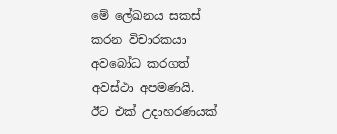මේ ලේඛනය සකස් කරන විචාරකයා අවබෝධ කරගත් අවස්ථා අපමණයි.
ඊට එක් උදාහරණයක්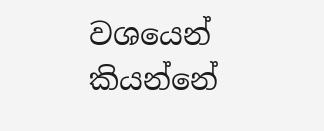වශයෙන් කියන්නේ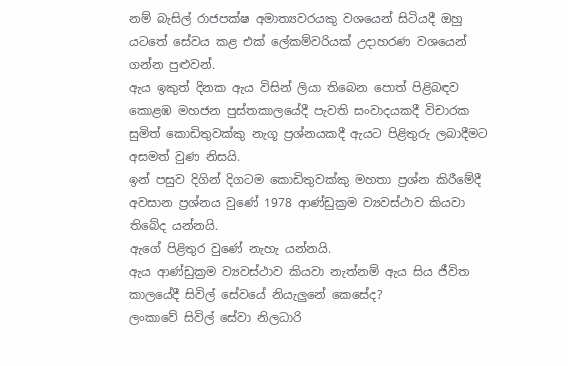නම් බැසිල් රාජපක්ෂ අමාත්‍යවරයකු වශයෙන් සිටියදී ඔහු යටතේ සේවය කළ එක් ලේකම්වරියක් උදාහරණ වශයෙන් ගන්න පුළුවන්.
ඇය ඉකුත් දිනක ඇය විසින් ලියා තිබෙන පොත් පිළිබඳව කොළඹ මහජන පුස්තකාලයේදී පැවති සංවාදයකදී විචාරක සුමිත් කොඩිතුවක්කු නැගූ ප්‍රශ්නයකදී ඇයට පිළිතුරු ලබාදීමට අසමත් වුණ නිසයි.
ඉන් පසුව දිගින් දිගටම කොඩිතුවක්කු මහතා ප්‍රශ්න කිරීමේදී අවසාන ප්‍රශ්නය වුණේ 1978 ආණ්ඩුක්‍රම ව්‍යවස්ථාව කියවා තිබේද යන්නයි.
ඇගේ පිළිතුර වුණේ නැහැ යන්නයි.
ඇය ආණ්ඩුක්‍රම ව්‍යවස්ථාව කියවා නැත්නම් ඇය සිය ජීවිත කාලයේදී සිවිල් සේවයේ නියැලු‍නේ කෙසේද?
ලංකාවේ සිවිල් සේවා නිලධාරි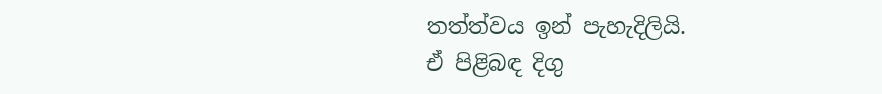තත්ත්වය ඉන් පැහැදිලියි.
ඒ පිළිබඳ දිගු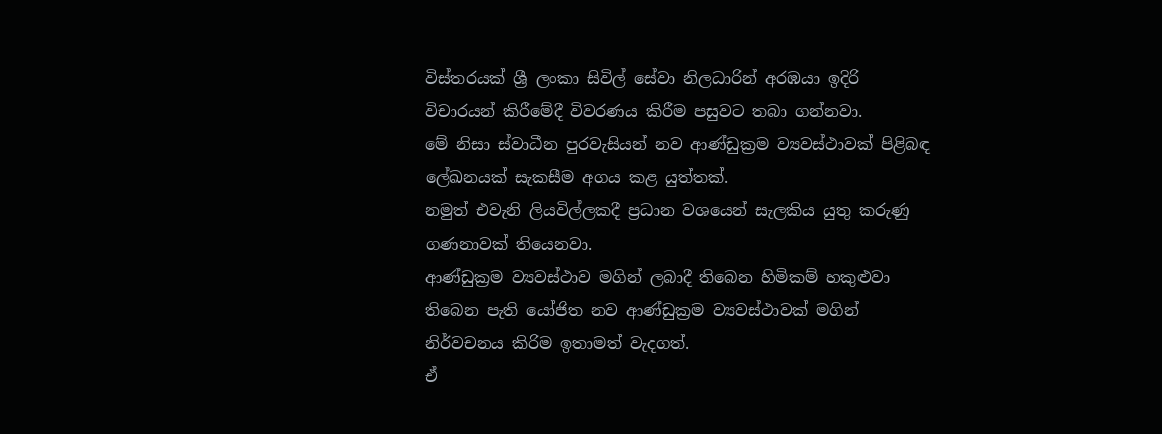විස්තරයක් ශ්‍රී ලංකා සිවිල් සේවා නිලධාරින් අරඹයා ඉදිරි විචාරයන් කිරීමේදී විවරණය කිරීම පසුවට තබා ගන්නවා.
මේ නිසා ස්වාධීන පුරවැසියන් නව ආණ්ඩුක්‍රම ව්‍යවස්ථාවක් පිළිබඳ ලේඛනයක් සැකසීම අගය කළ යුත්තක්.
නමුත් එවැනි ලියවිල්ලකදී ප්‍රධාන වශයෙන් සැලකිය යුතු කරුණු ගණනාවක් තියෙනවා.
ආණ්ඩුක්‍රම ව්‍යවස්ථාව මගින් ලබාදී තිබෙන හිමිකම් හකුළුවා තිබෙන පැති යෝජිත නව ආණ්ඩුක්‍රම ව්‍යවස්ථාවක් මගින් නිර්වචනය කිරිම ඉතාමත් වැදගත්.
ඒ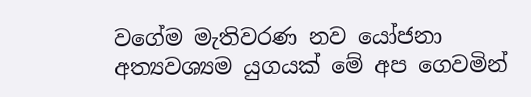වගේම මැතිවරණ නව යෝජනා අත්‍යවශ්‍යම යුගයක් මේ අප ගෙවමින්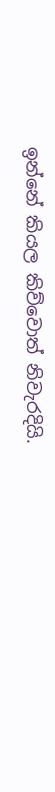ඉන්නේ කියල කිව්වොත් නිවැරදියි.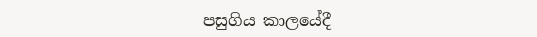පසුගිය කාලයේදී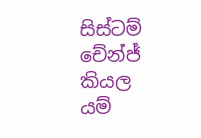සිස්ටම් චේන්ජ් කියල යම්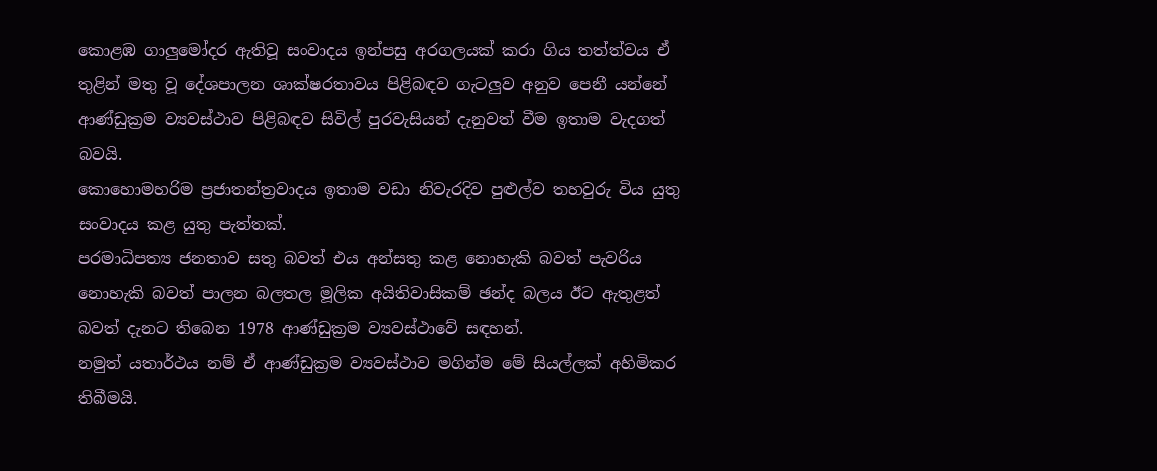කොළඹ ගාලු‍මෝදර ඇතිවූ සංවාදය ඉන්පසු අරගලයක් කරා ගිය තත්ත්වය ඒ තුළින් මතු වූ දේශපාලන ශාක්ෂරතාවය පිළිබඳව ගැටලු‍ව අනුව පෙනී යන්නේ ආණ්ඩුක්‍රම ව්‍යවස්ථාව පිළිබඳව සිවිල් පුරවැසියන් දැනුවත් වීම ඉතාම වැදගත් බවයි.
කොහොමහරිම ප්‍රජාතන්ත්‍රවාදය ඉතාම වඩා නිවැරදිව පුළුල්ව තහවුරු විය යුතු සංවාදය කළ යුතු පැත්තක්.
පරමාධිපත්‍ය ජනතාව සතු බවත් එය අන්සතු කළ නොහැකි බවත් පැවරිය නොහැකි බවත් පාලන බලතල මූලික අයිතිවාසිකම් ඡන්ද බලය ඊට ඇතුළත් බවත් දැනට තිබෙන 1978 ආණ්ඩුක්‍රම ව්‍යවස්ථාවේ සඳහන්.
නමුත් යතාර්ථය නම් ඒ ආණ්ඩුක්‍රම ව්‍යවස්ථාව මගින්ම මේ සියල්ලක් අහිමිකර තිබීමයි.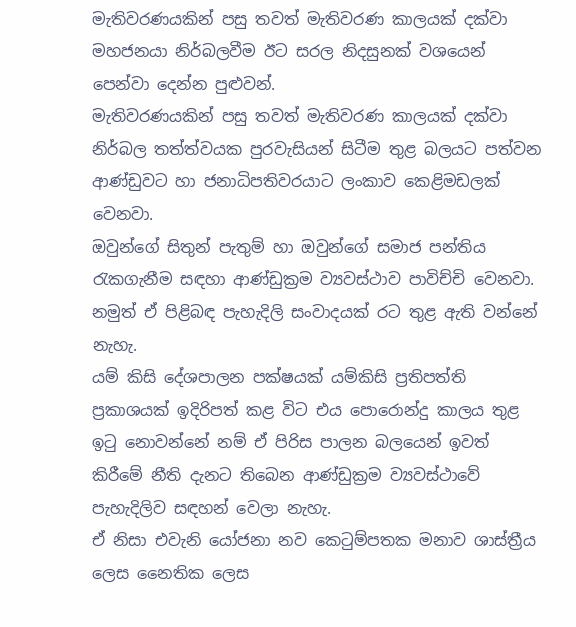මැතිවරණයකින් පසු තවත් මැතිවරණ කාලයක් දක්වා මහජනයා නිර්බලවීම ඊට සරල නිදසුනක් වශයෙන් පෙන්වා දෙන්න පුළුවන්.
මැතිවරණයකින් පසු තවත් මැතිවරණ කාලයක් දක්වා නිර්බල තත්ත්වයක පුරවැසියන් සිටීම තුළ බලයට පත්වන ආණ්ඩුවට හා ජනාධිපතිවරයාට ලංකාව කෙළිමඩලක් වෙනවා.
ඔවුන්ගේ සිතුන් පැතුම් හා ඔවුන්ගේ සමාජ පන්තිය රැකගැනීම සඳහා ආණ්ඩුක්‍රම ව්‍යවස්ථාව පාවිච්චි වෙනවා.
නමුත් ඒ පිළිබඳ පැහැදිලි සංවාදයක් රට තුළ ඇති වන්නේ නැහැ.
යම් කිසි දේශපාලන පක්ෂයක් යම්කිසි ප්‍රතිපත්ති ප්‍රකාශයක් ඉදිරිපත් කළ විට එය පොරොන්දු කාලය තුළ ඉටු නොවන්නේ නම් ඒ පිරිස පාලන බලයෙන් ඉවත් කිරීමේ නීති දැනට තිබෙන ආණ්ඩුක්‍රම ව්‍යවස්ථාවේ පැහැදිලිව සඳහන් වෙලා නැහැ.
ඒ නිසා එවැනි යෝජනා නව කෙටුම්පතක මනාව ශාස්ත්‍රීය ලෙස නෛතික ලෙස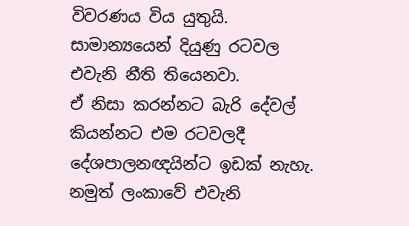විවරණය විය යුතුයි.
සාමාන්‍යයෙන් දියුණු රටවල එවැනි නීති තියෙනවා.
ඒ නිසා කරන්නට බැරි දේවල් කියන්නට එම රටවලදී දේශපාලනඥයින්ට ඉඩක් නැහැ.
නමුත් ලංකාවේ එවැනි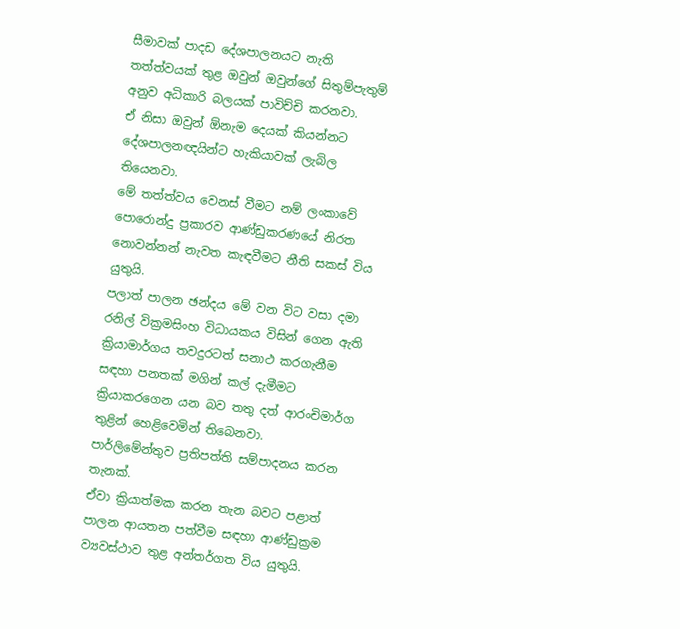සීමාවක් පාදඩ දේශපාලනයට නැති තත්ත්වයක් තුළ ඔවුන් ඔවුන්ගේ සිතුම්පැතුම් අනුව අධිකාරි බලයක් පාවිච්චි කරනවා.
ඒ නිසා ඔවුන් ඕනැම දෙයක් කියන්නට දේශපාලනඥයින්ට හැකියාවක් ලැබිල තියෙනවා.
මේ තත්ත්වය වෙනස් වීමට නම් ලංකාවේ පොරොන්දු ප්‍රකාරව ආණ්ඩුකරණයේ නිරත නොවන්නන් නැවත කැඳවීමට නීති සකස් විය යුතුයි.
පලාත් පාලන ඡන්දය මේ වන විට වසා දමා රනිල් වික්‍රමසිංහ විධායකය විසින් ගෙන ඇති ක්‍රියාමාර්ගය තවදුරටත් සනාථ කරගැනීම සඳහා පනතක් මගින් කල් දැමීමට ක්‍රියාකරගෙන යන බව තතු දත් ආරංචිමාර්ග තුළින් හෙළිවෙමින් තිබෙනවා.
පාර්ලිමේන්තුව ප්‍රතිපත්ති සම්පාදනය කරන තැනක්.
ඒවා ක්‍රියාත්මක කරන තැන බවට පළාත් පාලන ආයතන පත්වීම සඳහා ආණ්ඩුක්‍රම ව්‍යවස්ථාව තුළ අන්තර්ගත විය යුතුයි.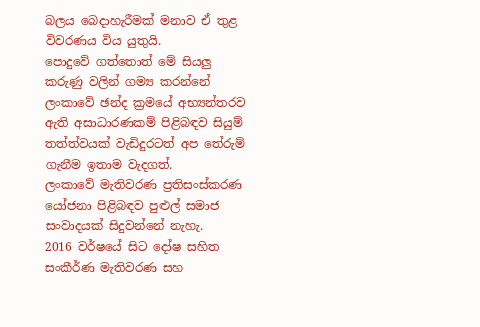බලය බෙදාහැරීමක් මනාව ඒ තුළ විවරණය විය යුතුයි.
පොදුවේ ගත්තොත් මේ සියලු‍ කරුණු වලින් ගම්‍ය කරන්නේ ලංකාවේ ඡන්ද ක්‍රමයේ අභ්‍යන්තරව ඇති අසාධාරණකම් පිළිබඳව සියුම් තත්ත්වයක් වැඩිදුරටත් අප තේරුම් ගැනීම ඉතාම වැදගත්.
ලංකාවේ මැතිවරණ ප්‍රතිසංස්කරණ යෝජනා පිළිබඳව පුළුල් සමාජ සංවාදයක් සිදුවන්නේ නැහැ.
2016 වර්ෂයේ සිට දෝෂ සහිත සංකීර්ණ මැතිවරණ සහ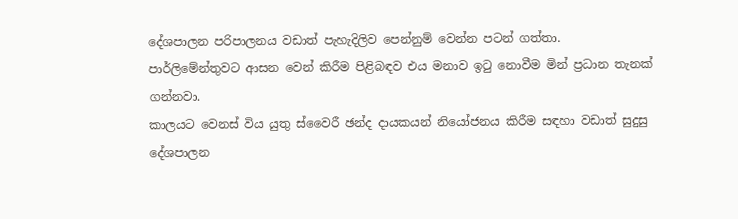දේශපාලන පරිපාලනය වඩාත් පැහැදිලිව පෙන්නුම් වෙන්න පටන් ගත්තා.
පාර්ලිමේන්තුවට ආසන වෙන් කිරීම පිළිබඳව එය මනාව ඉටු නොවීම මින් ප්‍රධාන තැනක් ගන්නවා.
කාලයට වෙනස් විය යුතු ස්වෛරී ඡන්ද දායකයන් නියෝජනය කිරීම සඳහා වඩාත් සුදුසු දේශපාලන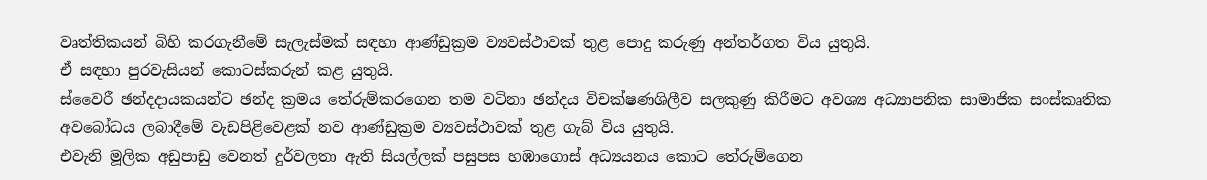වෘත්තිකයන් බිහි කරගැනීමේ සැලැස්මක් සඳහා ආණ්ඩුක්‍රම ව්‍යවස්ථාවක් තුළ පොදු කරුණු අන්තර්ගත විය යුතුයි.
ඒ සඳහා පුරවැසියන් කොටස්කරුන් කළ යුතුයි.
ස්වෛරී ඡන්දදායකයන්ට ඡන්ද ක්‍රමය තේරුම්කරගෙන තම වටිනා ඡන්දය විචක්ෂණශිලීව සලකුණු කිරීමට අවශ්‍ය අධ්‍යාපනික සාමාජික සංස්කෘතික අවබෝධය ලබාදීමේ වැඩපිළිවෙළක් නව ආණ්ඩුක්‍රම ව්‍යවස්ථාවක් තුළ ගැබ් විය යුතුයි.
එවැනි මූලික අඩුපාඩු වෙනත් දුර්වලතා ඇති සියල්ලක් පසුපස හඹාගොස් අධ්‍යයනය කොට තේරුම්ගෙන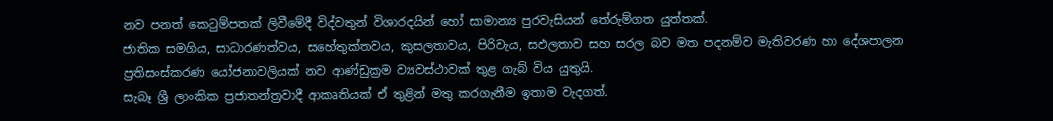නව පනත් කෙටුම්පතක් ලිවීමේදී විද්වතුන් විශාරදයින් හෝ සාමාන්‍ය පුරවැසියන් තේරුම්ගත යුත්තක්.
ජාතික සමගිය, සාධාරණත්වය, සහේතුක්තවය, කුසලතාවය, පිරිවැය, සඵලතාව සහ සරල බව මත පදනම්ව මැතිවරණ හා දේශපාලන ප්‍රතිසංස්කරණ යෝජනාවලියක් නව ආණ්ඩුක්‍රම ව්‍යවස්ථාවක් තුළ ගැබ් විය යුතුයි.
සැබෑ ශ්‍රී ලාංකික ප්‍රජාතන්ත්‍රවාදී ආකෘතියක් ඒ තුළින් මතු කරගැනීම ඉතාම වැදගත්.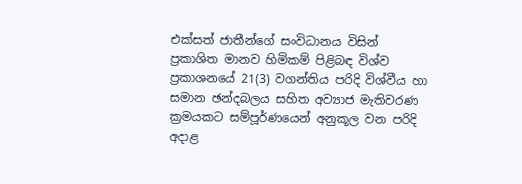එක්සත් ජාතීන්ගේ සංවිධානය විසින් ප්‍රකාශිත මානව හිමිකම් පිළිබඳ විශ්ව ප්‍රකාශනයේ 21(3) වගන්තිය පරිදි විශ්වීය හා සමාන ඡන්දබලය සහිත අව්‍යාජ මැතිවරණ ක්‍රමයකට සම්පූර්ණයෙන් අනුකූල වන පරිදි අදාළ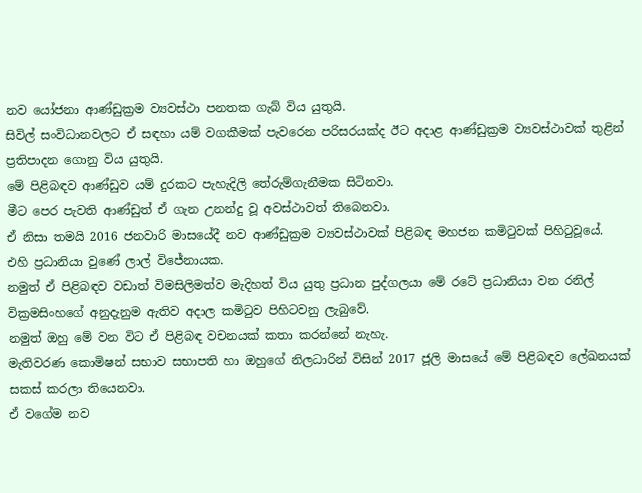නව යෝජනා ආණ්ඩුක්‍රම ව්‍යවස්ථා පනතක ගැබ් විය යුතුයි.
සිවිල් සංවිධානවලට ඒ සඳහා යම් වගකීමක් පැවරෙන පරිසරයක්ද ඊට අදාළ ආණ්ඩුක්‍රම ව්‍යවස්ථාවක් තුළින් ප්‍රතිපාදන ගොනු විය යුතුයි.
මේ පිළිබඳව ආණ්ඩුව යම් දුරකට පැහැදිලි තේරුම්ගැනීමක සිටිනවා.
මීට පෙර පැවති ආණ්ඩුත් ඒ ගැන උනන්දු වූ අවස්ථාවත් තිබෙනවා.
ඒ නිසා තමයි 2016 ජනවාරි මාසයේදී නව ආණ්ඩුක්‍රම ව්‍යවස්ථාවක් පිළිබඳ මහජන කමිටුවක් පිහිටුවූයේ.
එහි ප්‍රධානියා වුණේ ලාල් විජේනායක.
නමුත් ඒ පිළිබඳව වඩාත් විමසිලිමත්ව මැදිහත් විය යුතු ප්‍රධාන පුද්ගලයා මේ රටේ ප්‍රධානියා වන රනිල් වික්‍රමසිංහගේ අනුදැනුම ඇතිව අදාල කමිටුව පිහිටවනු ලැබුවේ.
නමුත් ඔහු මේ වන විට ඒ පිළිබඳ වචනයක් කතා කරන්නේ නැහැ.
මැතිවරණ කොමිෂන් සභාව සභාපති හා ඔහුගේ නිලධාරින් විසින් 2017 ජූලි මාසයේ මේ පිළිබඳව ලේඛනයක් සකස් කරලා තියෙනවා.
ඒ වගේම නව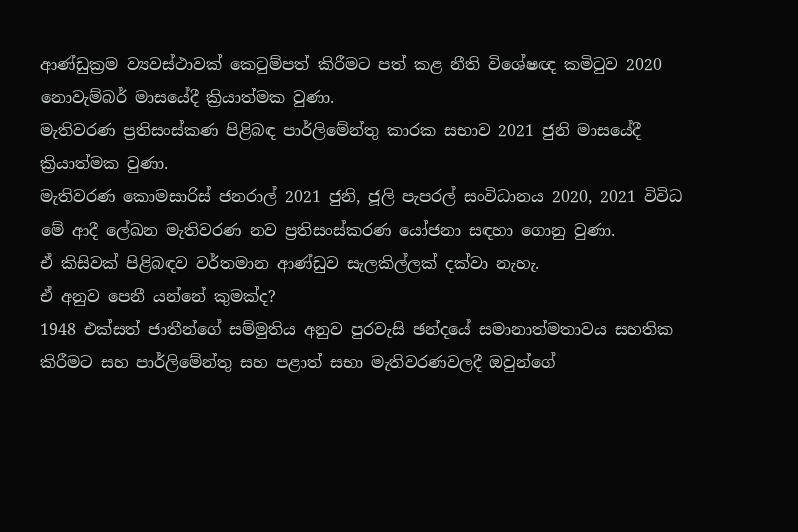ආණ්ඩුක්‍රම ව්‍යවස්ථාවක් කෙටුම්පත් කිරීමට පත් කළ නීති විශේෂඥ කමිටුව 2020 නොවැම්බර් මාසයේදී ක්‍රියාත්මක වුණා.
මැතිවරණ ප්‍රතිසංස්කණ පිළිබඳ පාර්ලිමේන්තු කාරක සභාව 2021 ජුනි මාසයේදී ක්‍රියාත්මක වුණා.
මැතිවරණ කොමසාරිස් ජනරාල් 2021 ජුනි, ජූලි පැපරල් සංවිධානය 2020, 2021 විවිධ මේ ආදී ලේඛන මැතිවරණ නව ප්‍රතිසංස්කරණ යෝජනා සඳහා ගොනු වුණා.
ඒ කිසිවක් පිළිබඳව වර්තමාන ආණ්ඩුව සැලකිල්ලක් දක්වා නැහැ.
ඒ අනුව පෙනී යන්නේ කුමක්ද?
1948 එක්සත් ජාතීන්ගේ සම්මුතිය අනුව පුරවැසි ඡන්දයේ සමානාත්මතාවය සහතික කිරීමට සහ පාර්ලිමේන්තු සහ පළාත් සභා මැතිවරණවලදී ඔවුන්ගේ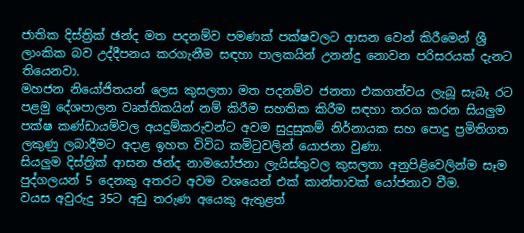ජාතික දිස්ත්‍රික් ඡන්ද මත පදනම්ව පමණක් පක්ෂවලට ආසන වෙන් කිරීමෙන් ශ්‍රී ලාංකික බව උද්දීපනය කරගැනීම සඳහා පාලකයින් උනන්දු නොවන පරිසරයක් දැනට තියෙනවා.
මහජන නියෝජිතයන් ලෙස කුසලතා මත පදනම්ව ජනතා එකගත්වය ලැබූ සැබෑ රට පළමු දේශපාලන වෘත්තිකයින් නම් කිරීම සහතික කිරීම සඳහා තරග කරන සියලු‍ම පක්ෂ කණ්ඩායම්වල අයදුම්කරුවන්ට අවම සුදුසුකම් නිර්නායක සහ පොදු ප්‍රමිතිගත ලකුණු ලබාදීමට අදාළ ඉහත විවිධ කමිටුවලින් යොජනා වුණා.
සියලු‍ම දිස්ත්‍රික් ආසන ඡන්ද නාමයෝජනා ලැයිස්තුවල කුසලතා අනුපිළිවෙලින්ම සෑම පුද්ගලයන් 5 දෙනකු අතරට අවම වශයෙන් එක් කාන්තාවක් යෝජනාව වීම.
වයස අවුරුදු 35ට අඩු තරුණ අයෙකු ඇතුළත්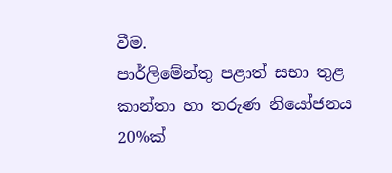වීම.
පාර්ලිමේන්තු පළාත් සභා තුළ කාන්තා හා තරුණ නියෝජනය 20%ක්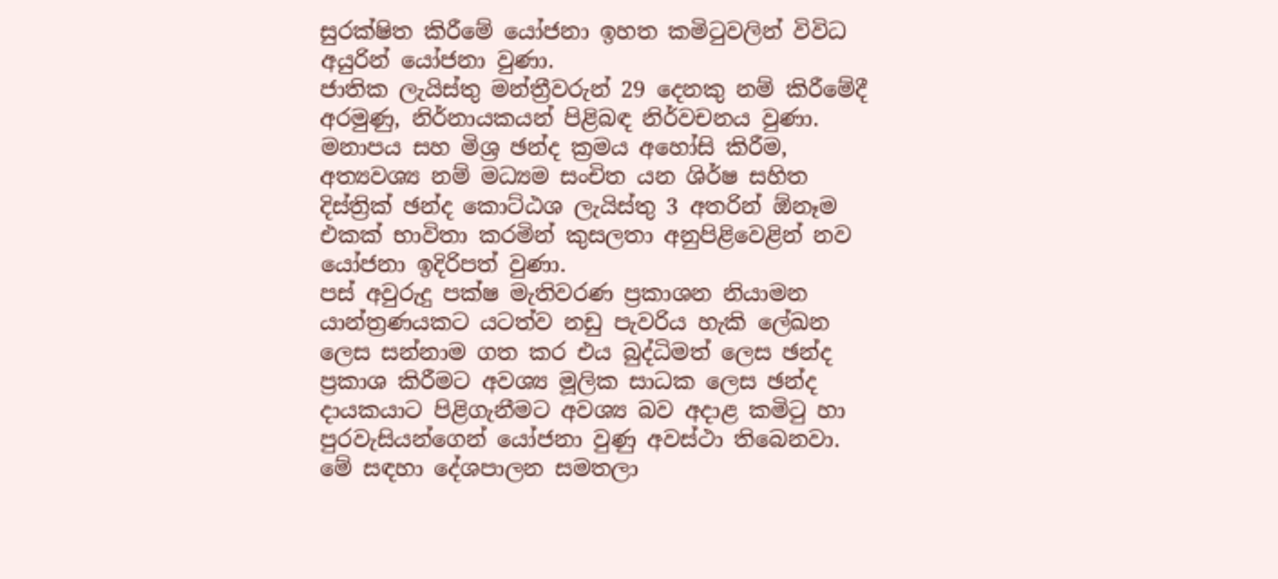සුරක්ෂිත කිරීමේ යෝජනා ඉහත කමිටුවලින් විවිධ අයුරින් යෝජනා වුණා.
ජාතික ලැයිස්තු මන්ත්‍රීවරුන් 29 දෙනකු නම් කිරීමේදී අරමුණු, නිර්නායකයන් පිළිබඳ නිර්වචනය වුණා.
මනාපය සහ මිශ්‍ර ඡන්ද ක්‍රමය අහෝසි කිරීම, අත්‍යවශ්‍ය නම් මධ්‍යම සංචිත යන ශිර්ෂ සහිත දිස්ත්‍රික් ඡන්ද කොට්ඨශ ලැයිස්තු 3 අතරින් ඕනෑම එකක් භාවිතා කරමින් කුසලතා අනුපිළිවෙළින් නව යෝජනා ඉදිරිපත් වුණා.
පස් අවුරුදු පක්ෂ මැතිවරණ ප්‍රකාශන නියාමන යාන්ත්‍රණයකට යටත්ව නඩු පැවරිය හැකි ලේඛන ලෙස සන්නාම ගත කර එය බුද්ධිමත් ලෙස ඡන්ද ප්‍රකාශ කිරීමට අවශ්‍ය මූලික සාධක ලෙස ඡන්ද දායකයාට පිළිගැනීමට අවශ්‍ය බව අදාළ කමිටු හා පුරවැසියන්ගෙන් යෝජනා වුණු අවස්ථා තිබෙනවා.
මේ සඳහා දේශපාලන සමතලා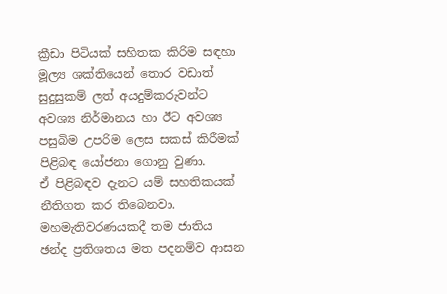ක්‍රීඩා පිටියක් සහිතක කිරිම සඳහා මූල්‍ය ශක්තියෙන් තොර වඩාත් සුදුසුකම් ලත් අයදුම්කරුවන්ට අවශ්‍ය නිර්මානය හා ඊට අවශ්‍ය පසුබිම උපරිම ලෙස සකස් කිරීමක් පිළිබඳ යෝජනා ගොනු වුණා.
ඒ පිළිබඳව දැනට යම් සහතිකයක් නීතිගත කර තිබෙනවා.
මහමැතිවරණයකදී තම ජාතිය ඡන්ද ප්‍රතිශතය මත පදනම්ව ආසන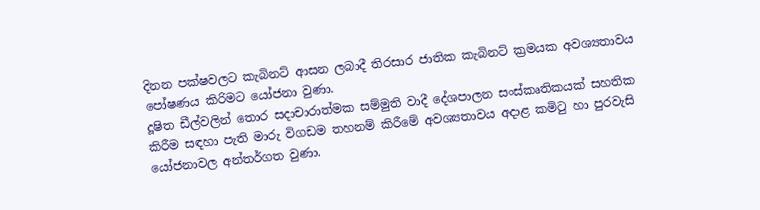දිනන පක්ෂවලට කැබිනට් ආසන ලබාදී තිරසාර ජාතික කැබිනට් ක්‍රමයක අවශ්‍යතාවය පෝෂණය කිරිමට යෝජනා වුණා.
දූෂිත ඩීල්වලින් තොර සදාචාරාත්මක සම්මුති වාදී දේශපාලන සංස්කෘතිකයක් සහතික කිරීම සඳහා පැති මාරු විගඩම තහනම් කිරීමේ අවශ්‍යතාවය අදාළ කමිටු හා පුරවැසි යෝජනාවල අන්තර්ගත වුණා.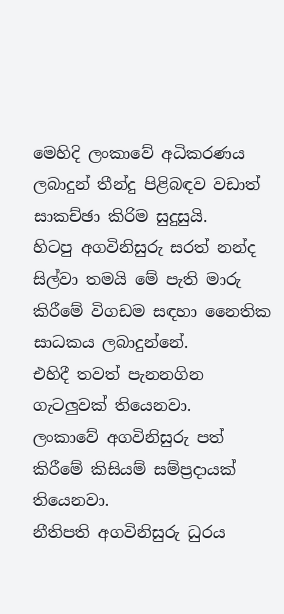මෙහිදි ලංකාවේ අධිකරණය ලබාදුන් තීන්දු පිළිබඳව වඩාත් සාකච්ඡා කිරිම සුදුසුයි.
හිටපු අගවිනිසුරු සරත් නන්ද සිල්වා තමයි මේ පැති මාරු කිරීමේ විගඩම සඳහා නෛතික සාධකය ලබාදුන්නේ.
එහිදී තවත් පැනනගින ගැටලු‍වක් තියෙනවා.
ලංකාවේ අගවිනිසුරු පත් කිරීමේ කිසියම් සම්ප්‍රදායක් තියෙනවා.
නීතිපති අගවිනිසුරු ධුරය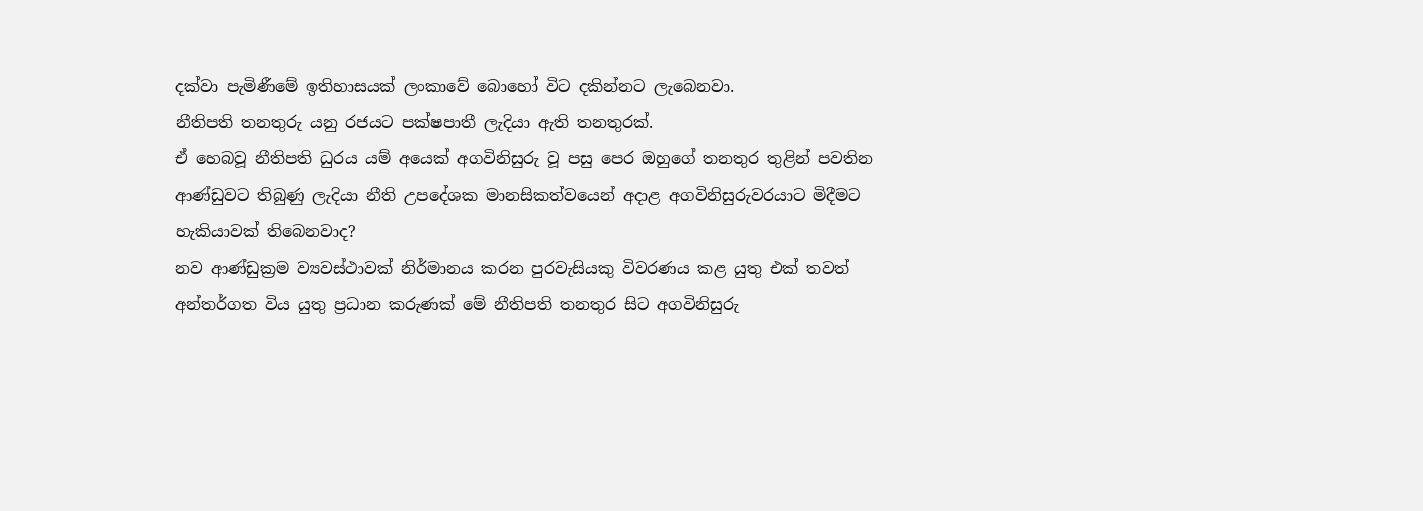දක්වා පැමිණීමේ ඉතිහාසයක් ලංකාවේ බොහෝ විට දකින්නට ලැබෙනවා.
නීතිපති තනතුරු යනු රජයට පක්ෂපාතී ලැදියා ඇති තනතුරක්.
ඒ හෙබවූ නීතිපති ධුරය යම් අයෙක් අගවිනිසුරු වූ පසු පෙර ඔහුගේ තනතුර තුළින් පවතින ආණ්ඩුවට තිබුණු ලැදියා නීති උපදේශක මානසිකත්වයෙන් අදාළ අගවිනිසුරුවරයාට මිදීමට හැකියාවක් තිබෙනවාද?
නව ආණ්ඩුක්‍රම ව්‍යවස්ථාවක් නිර්මානය කරන පුරවැසියකු විවරණය කළ යුතු එක් තවත් අන්තර්ගත විය යුතු ප්‍රධාන කරුණක් මේ නීතිපති තනතුර සිට අගවිනිසුරු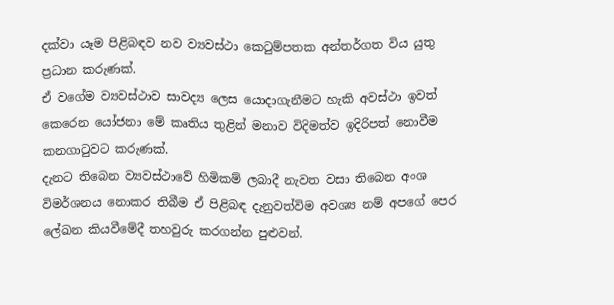දක්වා යෑම පිළිබඳව නව ව්‍යවස්ථා කෙටුම්පතක අන්තර්ගත විය යුතු ප්‍රධාන කරුණක්.
ඒ වගේම ව්‍යවස්ථාව සාවද්‍ය ලෙස යොදාගැනීමට හැකි අවස්ථා ඉවත් කෙරෙන යෝජනා මේ කෘතිය තුළින් මනාව විදිමත්ව ඉදිරිපත් නොවීම කනගාටුවට කරුණක්.
දැනට තිබෙන ව්‍යවස්ථාවේ හිමිකම් ලබාදී නැවත වසා තිබෙන අංශ විමර්ශනය නොකර තිබීම ඒ පිළිබඳ දැනුවත්විම අවශ්‍ය නම් අපගේ පෙර ලේඛන කියවීමේදී තහවුරු කරගන්න පුළුවන්.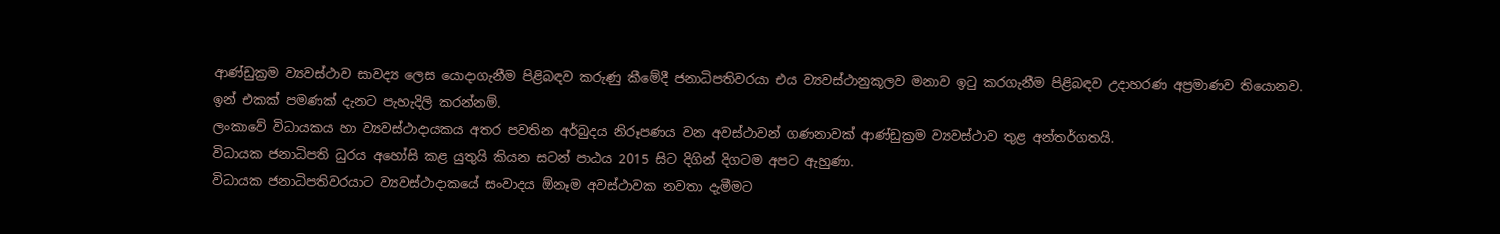ආණ්ඩුක්‍රම ව්‍යවස්ථාව සාවද්‍ය ලෙස යොදාගැනීම පිළිබඳව කරුණු කීමේදී ජනාධිපතිවරයා එය ව්‍යවස්ථානුකූලව මනාව ඉටු කරගැනීම පිළිබඳව උදාහරණ අප්‍රමාණව තියොනව.
ඉන් එකක් පමණක් දැනට පැහැදිලි කරන්නම්.
ලංකාවේ විධායකය හා ව්‍යවස්ථාදායකය අතර පවතින අර්බුදය නිරූපණය වන අවස්ථාවන් ගණනාවක් ආණ්ඩුක්‍රම ව්‍යවස්ථාව තුළ අන්තර්ගතයි.
විධායක ජනාධිපති ධුරය අහෝසි කළ යුතුයි කියන සටන් පාඨය 2015 සිට දිගින් දිගටම අපට ඇහුණා.
විධායක ජනාධිපතිවරයාට ව්‍යවස්ථාදාකයේ සංවාදය ඕනෑම අවස්ථාවක නවතා දැමීමට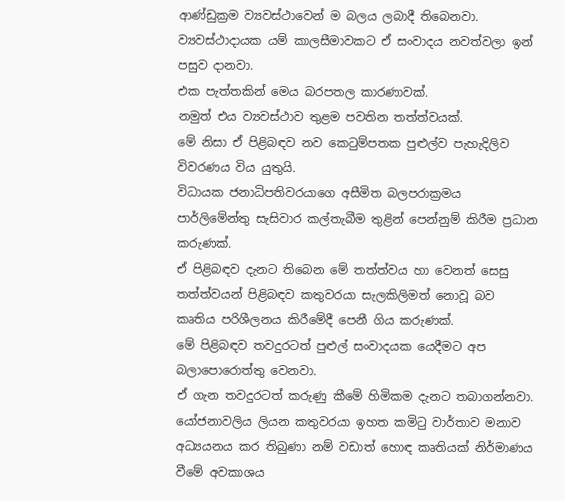ආණ්ඩුක්‍රම ව්‍යවස්ථාවෙන් ම බලය ලබාදී තිබෙනවා.
ව්‍යවස්ථාදායක යම් කාලසීමාවකට ඒ සංවාදය නවත්වලා ඉන් පසුව දානවා.
එක පැත්තකින් මෙය බරපතල කාරණාවක්.
නමුත් එය ව්‍යවස්ථාව තුළම පවතින තත්ත්වයක්.
මේ නිසා ඒ පිළිබඳව නව කෙටුම්පතක පුළුල්ව පැහැදිලිව විවරණය විය යුතුයි.
විධායක ජනාධිපතිවරයාගෙ අසීමිත බලපරාක්‍රමය පාර්ලිමේන්තු සැසිවාර කල්තැබීම තුළින් පෙන්නුම් කිරීම ප්‍රධාන කරුණක්.
ඒ පිළිබඳව දැනට තිබෙන මේ තත්ත්වය හා වෙනත් සෙසු තත්ත්වයන් පිළිබඳව කතුවරයා සැලකිලිමත් නොවූ බව කෘතිය පරිශීලනය කිරීමේදී පෙනී ගිය කරුණක්.
මේ පිළිබඳව තවදුරටත් පුළුල් සංවාදයක යෙදීමට අප බලාපොරොත්තු වෙනවා.
ඒ ගැන තවදුරටත් කරුණු කීමේ හිමිකම දැනට තබාගන්නවා.
යෝජනාවලිය ලියන කතුවරයා ඉහත කමිටු වාර්තාව මනාව අධ්‍යයනය කර තිබුණා නම් වඩාත් හොඳ කෘතියක් නිර්මාණය වීමේ අවකාශය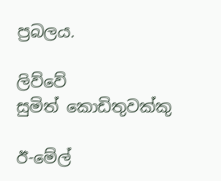ප්‍රබලය.

ලිව්වේ
සුමිත් කොඩිතුවක්කු

ඊ-මේල්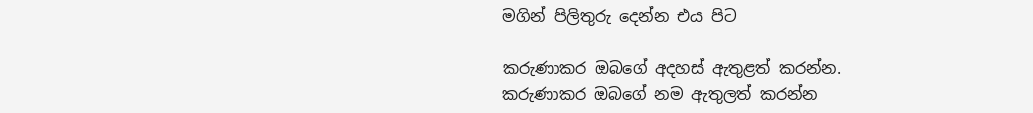මගින් පිලිතුරු දෙන්න එය පිට

කරුණාකර ඔබගේ අදහස් ඇතුළත් කරන්න.
කරුණාකර ඔබගේ නම ඇතුලත් කරන්න